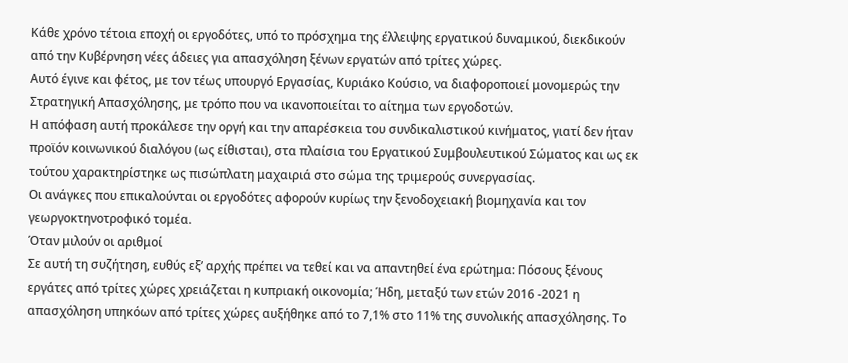Κάθε χρόνο τέτοια εποχή οι εργοδότες, υπό το πρόσχημα της έλλειψης εργατικού δυναμικού, διεκδικούν από την Κυβέρνηση νέες άδειες για απασχόληση ξένων εργατών από τρίτες χώρες.
Αυτό έγινε και φέτος, με τον τέως υπουργό Εργασίας, Κυριάκο Κούσιο, να διαφοροποιεί μονομερώς την Στρατηγική Απασχόλησης, με τρόπο που να ικανοποιείται το αίτημα των εργοδοτών.
Η απόφαση αυτή προκάλεσε την οργή και την απαρέσκεια του συνδικαλιστικού κινήματος, γιατί δεν ήταν προϊόν κοινωνικού διαλόγου (ως είθισται), στα πλαίσια του Εργατικού Συμβουλευτικού Σώματος και ως εκ τούτου χαρακτηρίστηκε ως πισώπλατη μαχαιριά στο σώμα της τριμερούς συνεργασίας.
Οι ανάγκες που επικαλούνται οι εργοδότες αφορούν κυρίως την ξενοδοχειακή βιομηχανία και τον γεωργοκτηνοτροφικό τομέα.
Όταν μιλούν οι αριθμοί
Σε αυτή τη συζήτηση, ευθύς εξ’ αρχής πρέπει να τεθεί και να απαντηθεί ένα ερώτημα: Πόσους ξένους εργάτες από τρίτες χώρες χρειάζεται η κυπριακή οικονομία; Ήδη, μεταξύ των ετών 2016 -2021 η απασχόληση υπηκόων από τρίτες χώρες αυξήθηκε από το 7,1% στο 11% της συνολικής απασχόλησης. Το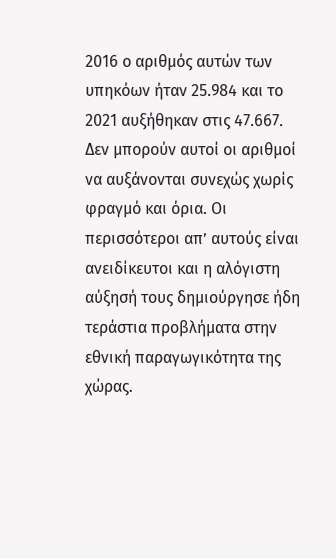2016 ο αριθμός αυτών των υπηκόων ήταν 25.984 και το 2021 αυξήθηκαν στις 47.667.
Δεν μπορούν αυτοί οι αριθμοί να αυξάνονται συνεχώς χωρίς φραγμό και όρια. Οι περισσότεροι απ’ αυτούς είναι ανειδίκευτοι και η αλόγιστη αύξησή τους δημιούργησε ήδη τεράστια προβλήματα στην εθνική παραγωγικότητα της χώρας.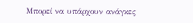Μπορεί να υπάρχουν ανάγκες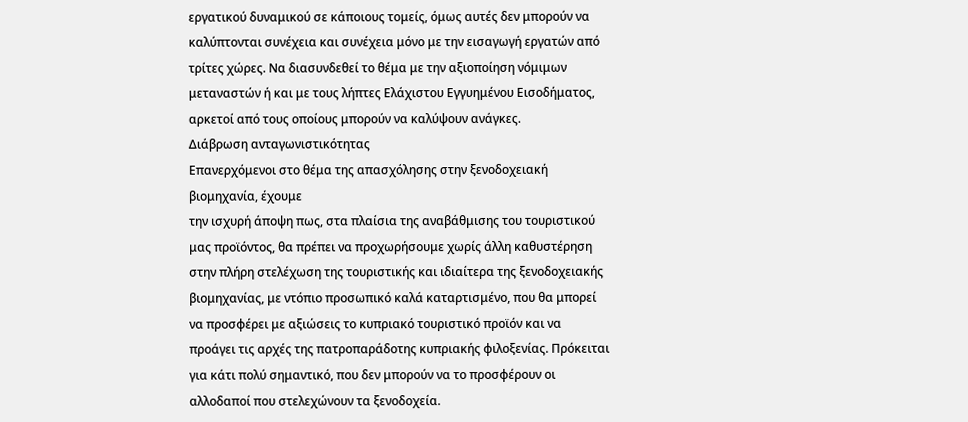εργατικού δυναμικού σε κάποιους τομείς, όμως αυτές δεν μπορούν να καλύπτονται συνέχεια και συνέχεια μόνο με την εισαγωγή εργατών από τρίτες χώρες. Να διασυνδεθεί το θέμα με την αξιοποίηση νόμιμων μεταναστών ή και με τους λήπτες Ελάχιστου Εγγυημένου Εισοδήματος, αρκετοί από τους οποίους μπορούν να καλύψουν ανάγκες.
Διάβρωση ανταγωνιστικότητας
Επανερχόμενοι στο θέμα της απασχόλησης στην ξενοδοχειακή βιομηχανία, έχουμε
την ισχυρή άποψη πως, στα πλαίσια της αναβάθμισης του τουριστικού μας προϊόντος, θα πρέπει να προχωρήσουμε χωρίς άλλη καθυστέρηση στην πλήρη στελέχωση της τουριστικής και ιδιαίτερα της ξενοδοχειακής βιομηχανίας, με ντόπιο προσωπικό καλά καταρτισμένο, που θα μπορεί να προσφέρει με αξιώσεις το κυπριακό τουριστικό προϊόν και να προάγει τις αρχές της πατροπαράδοτης κυπριακής φιλοξενίας. Πρόκειται για κάτι πολύ σημαντικό, που δεν μπορούν να το προσφέρουν οι αλλοδαποί που στελεχώνουν τα ξενοδοχεία.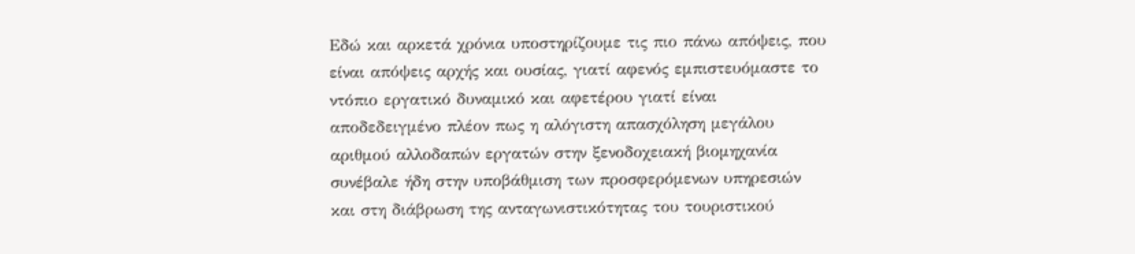Εδώ και αρκετά χρόνια υποστηρίζουμε τις πιο πάνω απόψεις, που είναι απόψεις αρχής και ουσίας, γιατί αφενός εμπιστευόμαστε το ντόπιο εργατικό δυναμικό και αφετέρου γιατί είναι αποδεδειγμένο πλέον πως η αλόγιστη απασχόληση μεγάλου αριθμού αλλοδαπών εργατών στην ξενοδοχειακή βιομηχανία συνέβαλε ήδη στην υποβάθμιση των προσφερόμενων υπηρεσιών και στη διάβρωση της ανταγωνιστικότητας του τουριστικού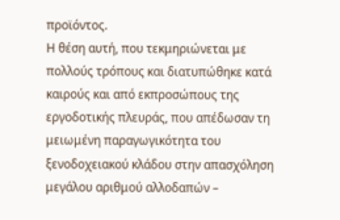προϊόντος.
Η θέση αυτή, που τεκμηριώνεται με πολλούς τρόπους και διατυπώθηκε κατά καιρούς και από εκπροσώπους της εργοδοτικής πλευράς, που απέδωσαν τη μειωμένη παραγωγικότητα του ξενοδοχειακού κλάδου στην απασχόληση μεγάλου αριθμού αλλοδαπών –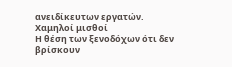ανειδίκευτων εργατών.
Χαμηλοί μισθοί
Η θέση των ξενοδόχων ότι δεν βρίσκουν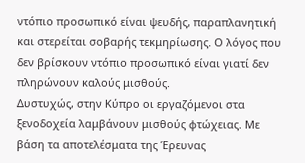ντόπιο προσωπικό είναι ψευδής, παραπλανητική και στερείται σοβαρής τεκμηρίωσης. Ο λόγος που δεν βρίσκουν ντόπιο προσωπικό είναι γιατί δεν πληρώνουν καλούς μισθούς.
Δυστυχώς, στην Κύπρο οι εργαζόμενοι στα ξενοδοχεία λαμβάνουν μισθούς φτώχειας. Με βάση τα αποτελέσματα της Έρευνας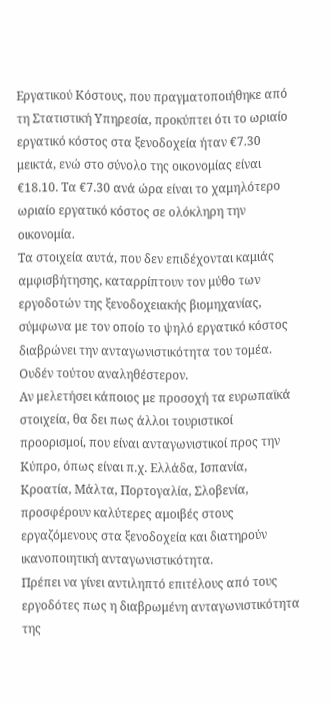Εργατικού Κόστους, που πραγματοποιήθηκε από τη Στατιστική Υπηρεσία, προκύπτει ότι το ωριαίο εργατικό κόστος στα ξενοδοχεία ήταν €7.30 μεικτά, ενώ στο σύνολο της οικονομίας είναι €18.10. Τα €7.30 ανά ώρα είναι το χαμηλότερο ωριαίο εργατικό κόστος σε ολόκληρη την οικονομία.
Τα στοιχεία αυτά, που δεν επιδέχονται καμιάς αμφισβήτησης, καταρρίπτουν τον μύθο των εργοδοτών της ξενοδοχειακής βιομηχανίας, σύμφωνα με τον οποίο το ψηλό εργατικό κόστος διαβρώνει την ανταγωνιστικότητα του τομέα.
Ουδέν τούτου αναληθέστερον.
Αν μελετήσει κάποιος με προσοχή τα ευρωπαϊκά στοιχεία, θα δει πως άλλοι τουριστικοί προορισμοί, που είναι ανταγωνιστικοί προς την Κύπρο, όπως είναι π.χ. Ελλάδα, Ισπανία, Κροατία, Μάλτα, Πορτογαλία, Σλοβενία, προσφέρουν καλύτερες αμοιβές στους εργαζόμενους στα ξενοδοχεία και διατηρούν ικανοποιητική ανταγωνιστικότητα.
Πρέπει να γίνει αντιληπτό επιτέλους από τους εργοδότες πως η διαβρωμένη ανταγωνιστικότητα της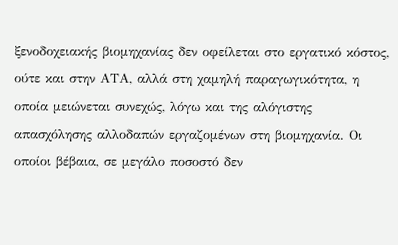ξενοδοχειακής βιομηχανίας δεν οφείλεται στο εργατικό κόστος, ούτε και στην ΑΤΑ, αλλά στη χαμηλή παραγωγικότητα, η οποία μειώνεται συνεχώς, λόγω και της αλόγιστης απασχόλησης αλλοδαπών εργαζομένων στη βιομηχανία. Οι οποίοι βέβαια, σε μεγάλο ποσοστό δεν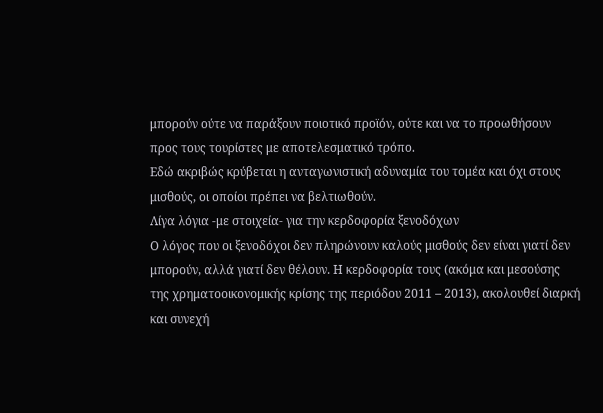μπορούν ούτε να παράξουν ποιοτικό προϊόν, ούτε και να το προωθήσουν προς τους τουρίστες με αποτελεσματικό τρόπο.
Εδώ ακριβώς κρύβεται η ανταγωνιστική αδυναμία του τομέα και όχι στους μισθούς, οι οποίοι πρέπει να βελτιωθούν.
Λίγα λόγια -με στοιχεία- για την κερδοφορία ξενοδόχων
Ο λόγος που οι ξενοδόχοι δεν πληρώνουν καλούς μισθούς δεν είναι γιατί δεν μπορούν, αλλά γιατί δεν θέλουν. Η κερδοφορία τους (ακόμα και μεσούσης της χρηματοοικονομικής κρίσης της περιόδου 2011 – 2013), ακολουθεί διαρκή και συνεχή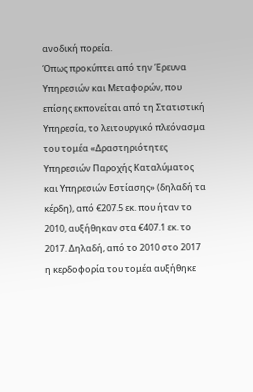ανοδική πορεία.
Όπως προκύπτει από την Έρευνα Υπηρεσιών και Μεταφορών, που επίσης εκπονείται από τη Στατιστική Υπηρεσία, το λειτουργικό πλεόνασμα του τομέα «Δραστηριότητες Υπηρεσιών Παροχής Καταλύματος και Υπηρεσιών Εστίασης» (δηλαδή τα κέρδη), από €207.5 εκ. που ήταν το 2010, αυξήθηκαν στα €407.1 εκ. το 2017. Δηλαδή, από το 2010 στο 2017 η κερδοφορία του τομέα αυξήθηκε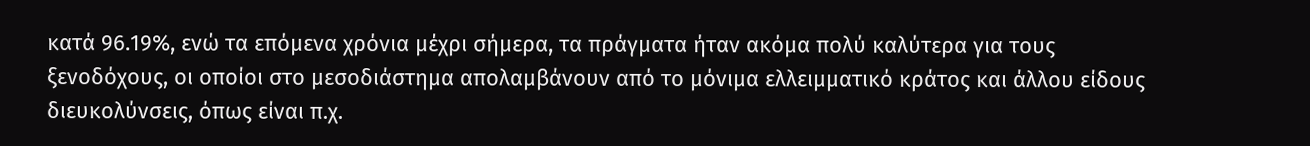κατά 96.19%, ενώ τα επόμενα χρόνια μέχρι σήμερα, τα πράγματα ήταν ακόμα πολύ καλύτερα για τους ξενοδόχους, οι οποίοι στο μεσοδιάστημα απολαμβάνουν από το μόνιμα ελλειμματικό κράτος και άλλου είδους διευκολύνσεις, όπως είναι π.χ.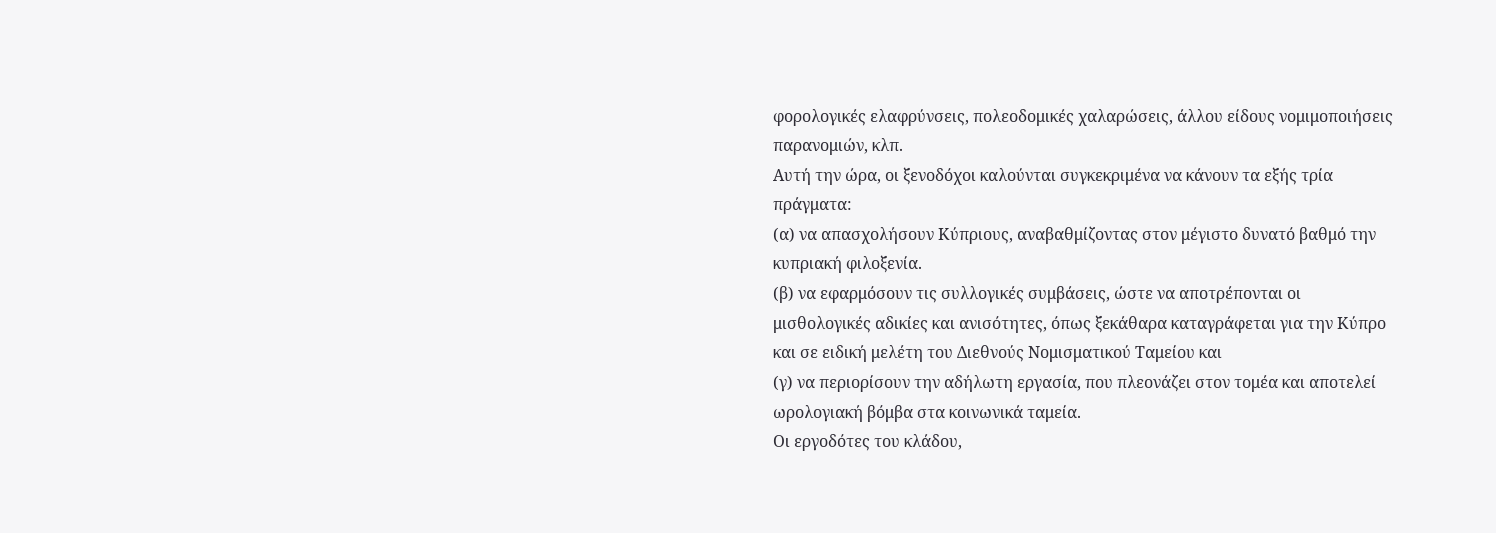φορολογικές ελαφρύνσεις, πολεοδομικές χαλαρώσεις, άλλου είδους νομιμοποιήσεις παρανομιών, κλπ.
Αυτή την ώρα, οι ξενοδόχοι καλούνται συγκεκριμένα να κάνουν τα εξής τρία πράγματα:
(α) να απασχολήσουν Κύπριους, αναβαθμίζοντας στον μέγιστο δυνατό βαθμό την κυπριακή φιλοξενία.
(β) να εφαρμόσουν τις συλλογικές συμβάσεις, ώστε να αποτρέπονται οι μισθολογικές αδικίες και ανισότητες, όπως ξεκάθαρα καταγράφεται για την Κύπρο και σε ειδική μελέτη του Διεθνούς Νομισματικού Ταμείου και
(γ) να περιορίσουν την αδήλωτη εργασία, που πλεονάζει στον τομέα και αποτελεί ωρολογιακή βόμβα στα κοινωνικά ταμεία.
Οι εργοδότες του κλάδου,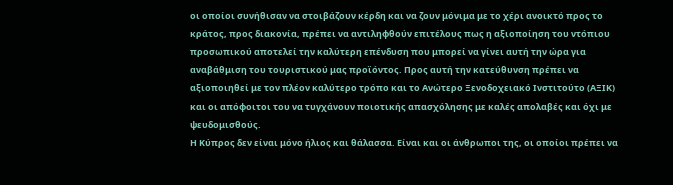οι οποίοι συνήθισαν να στοιβάζουν κέρδη και να ζουν μόνιμα με το χέρι ανοικτό προς το κράτος, προς διακονία, πρέπει να αντιληφθούν επιτέλους πως η αξιοποίηση του ντόπιου προσωπικού αποτελεί την καλύτερη επένδυση που μπορεί να γίνει αυτή την ώρα για αναβάθμιση του τουριστικού μας προϊόντος. Προς αυτή την κατεύθυνση πρέπει να αξιοποιηθεί με τον πλέον καλύτερο τρόπο και το Ανώτερο Ξενοδοχειακό Ινστιτούτο (ΑΞΙΚ) και οι απόφοιτοι του να τυγχάνουν ποιοτικής απασχόλησης με καλές απολαβές και όχι με ψευδομισθούς.
Η Κύπρος δεν είναι μόνο ήλιος και θάλασσα. Είναι και οι άνθρωποι της, οι οποίοι πρέπει να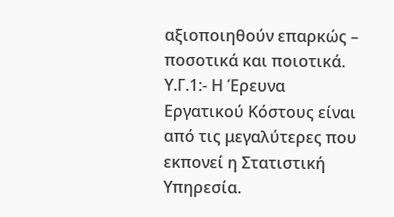αξιοποιηθούν επαρκώς – ποσοτικά και ποιοτικά.
Υ.Γ.1:- Η Έρευνα Εργατικού Κόστους είναι από τις μεγαλύτερες που εκπονεί η Στατιστική Υπηρεσία.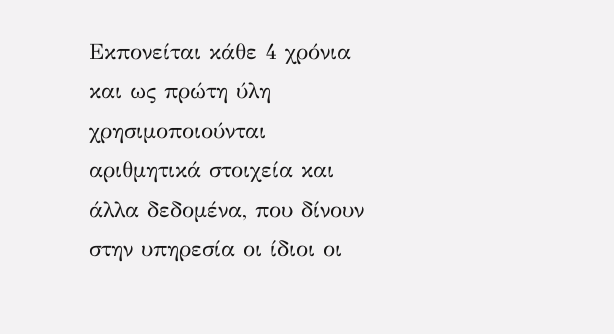Εκπονείται κάθε 4 χρόνια και ως πρώτη ύλη χρησιμοποιούνται αριθμητικά στοιχεία και άλλα δεδομένα, που δίνουν στην υπηρεσία οι ίδιοι οι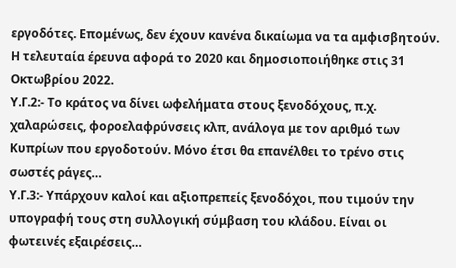εργοδότες. Επομένως, δεν έχουν κανένα δικαίωμα να τα αμφισβητούν. Η τελευταία έρευνα αφορά το 2020 και δημοσιοποιήθηκε στις 31 Οκτωβρίου 2022.
Υ.Γ.2:- Το κράτος να δίνει ωφελήματα στους ξενοδόχους, π.χ. χαλαρώσεις, φοροελαφρύνσεις κλπ, ανάλογα με τον αριθμό των Κυπρίων που εργοδοτούν. Μόνο έτσι θα επανέλθει το τρένο στις σωστές ράγες…
Υ.Γ.3:- Υπάρχουν καλοί και αξιοπρεπείς ξενοδόχοι, που τιμούν την υπογραφή τους στη συλλογική σύμβαση του κλάδου. Είναι οι φωτεινές εξαιρέσεις…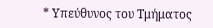* Υπεύθυνος του Τμήματος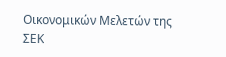Οικονομικών Μελετών της ΣΕΚ